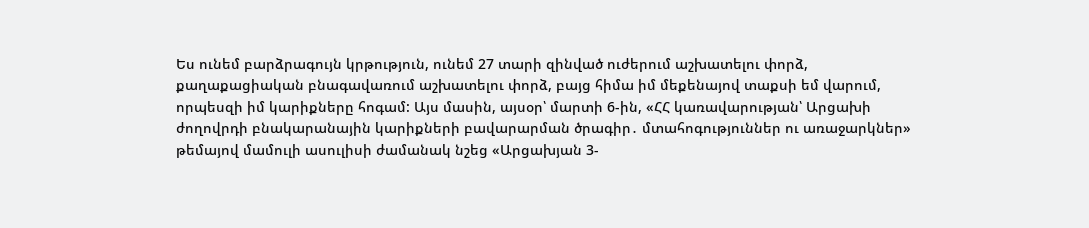Ես ունեմ բարձրագույն կրթություն, ունեմ 27 տարի զինված ուժերում աշխատելու փորձ, քաղաքացիական բնագավառում աշխատելու փորձ, բայց հիմա իմ մեքենայով տաքսի եմ վարում, որպեսզի իմ կարիքները հոգամ: Այս մասին, այսօր՝ մարտի 6-ին, «ՀՀ կառավարության՝ Արցախի ժողովրդի բնակարանային կարիքների բավարարման ծրագիր․ մտահոգություններ ու առաջարկներ» թեմայով մամուլի ասուլիսի ժամանակ նշեց «Արցախյան 3-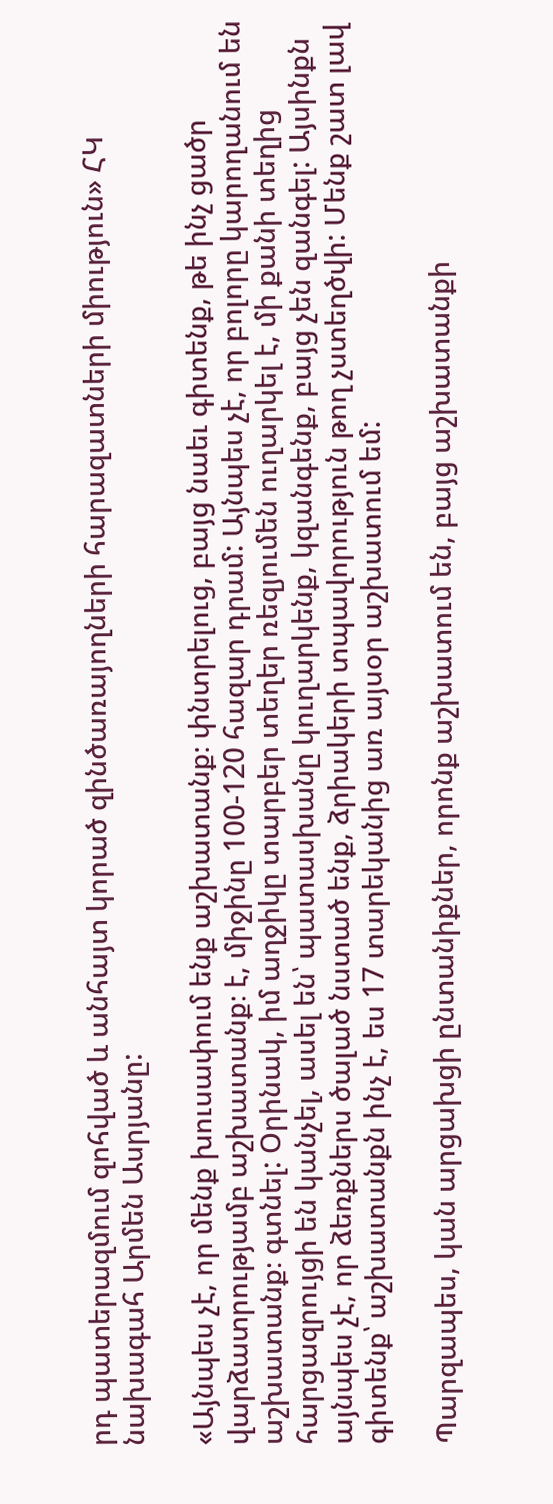րդ պատերազմում զոհված և անհայտ կորած զինծառայողների հարազատների միություն» ՀԿ նախագահ Արմեն Ասրյանը:

«Այնպես չէ, որ մենք խուսափում ենք աշխատանք։ փնտրելուց, բայց նաեւ գիտենք, թե ինչ ցածր վարձատրությամբ աշխատանք։ է, միջինը 100-120 հազար դրամ: Այնպես չէ, որ բոլորը կարողանում են աշխատանք։ գտնել: Օրինակ, իմ աղջիկը տարբեր տեղեր ռեզյումեն ուղարկել է, մի քանի տեղից հարցազրույցի են կանչել, ասել են՝ պատասխանը կուղարկենք, կզանգենք, բայց չեն զանգել: Այսինքն այնպես չէ, որ ձեռքներս ծալած նստած ենք, ձրիակերի տպավորություն թող չստեղծվի: Մենք շատ լավ գիտենք՝ աշխատանքն ինչ է, ես 17 տարեկանից առ այսօր աշխատում եմ:

Պարզապես, կան արցախցի ընտանիքներ, որոնք աշխատում են, բայց աշխատանքի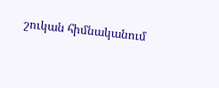շուկան հիմնականում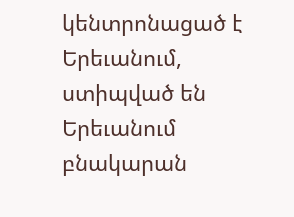կենտրոնացած է Երեւանում, ստիպված են Երեւանում բնակարան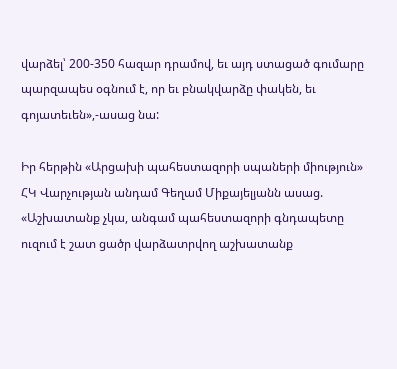վարձել՝ 200-350 հազար դրամով, եւ այդ ստացած գումարը պարզապես օգնում է, որ եւ բնակվարձը փակեն, եւ գոյատեւեն»,-ասաց նա:

Իր հերթին «Արցախի պահեստազորի սպաների միություն» ՀԿ Վարչության անդամ Գեղամ Միքայելյանն ասաց. «Աշխատանք չկա, անգամ պահեստազորի գնդապետը ուզում է շատ ցածր վարձատրվող աշխատանք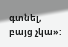գտնել, բայց չկա»: